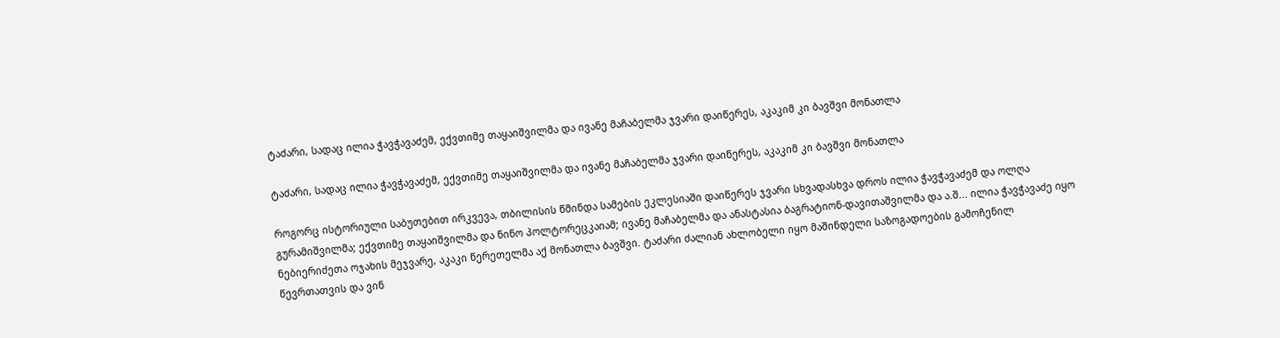ტაძარი, სადაც ილია ჭავჭავაძემ, ექვთიმე თაყაიშვილმა და ივანე მაჩაბელმა ჯვარი დაიწერეს, აკაკიმ კი ბავშვი მონათლა

ტაძარი, სადაც ილია ჭავჭავაძემ, ექვთიმე თაყაიშვილმა და ივანე მაჩაბელმა ჯვარი დაიწერეს, აკაკიმ კი ბავშვი მონათლა

როგორც ისტორიული საბუთებით ირკვევა, თბილისის წმინდა სამების ეკლესიაში დაიწერეს ჯვარი სხვადასხვა დროს ილია ჭავჭავაძემ და ოლღა გურამიშვილმა; ექვთიმე თაყაიშვილმა და ნინო პოლტორეცკაიამ; ივანე მაჩაბელმა და ანასტასია ბაგრატიონ-დავითაშვილმა და ა.შ... ილია ჭავჭავაძე იყო ნებიერიძეთა ოჯახის მეჯვარე, აკაკი წერეთელმა აქ მონათლა ბავშვი. ტაძარი ძალიან ახლობელი იყო მაშინდელი საზოგადოების გამოჩენილ წევრთათვის და ვინ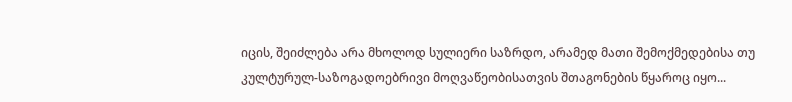იცის, შეიძლება არა მხოლოდ სულიერი საზრდო, არამედ მათი შემოქმედებისა თუ კულტურულ-საზოგადოებრივი მოღვაწეობისათვის შთაგონების წყაროც იყო...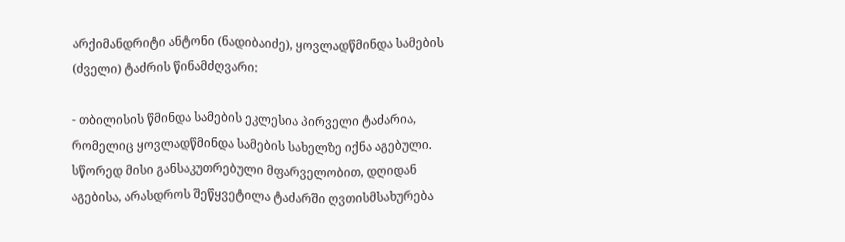არქიმანდრიტი ანტონი (ნადიბაიძე), ყოვლადწმინდა სამების (ძველი) ტაძრის წინამძღვარი:

- თბილისის წმინდა სამების ეკლესია პირველი ტაძარია, რომელიც ყოვლადწმინდა სამების სახელზე იქნა აგებული. სწორედ მისი განსაკუთრებული მფარველობით, დღიდან აგებისა, არასდროს შეწყვეტილა ტაძარში ღვთისმსახურება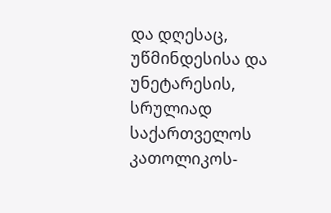და დღესაც, უწმინდესისა და უნეტარესის, სრულიად საქართველოს კათოლიკოს-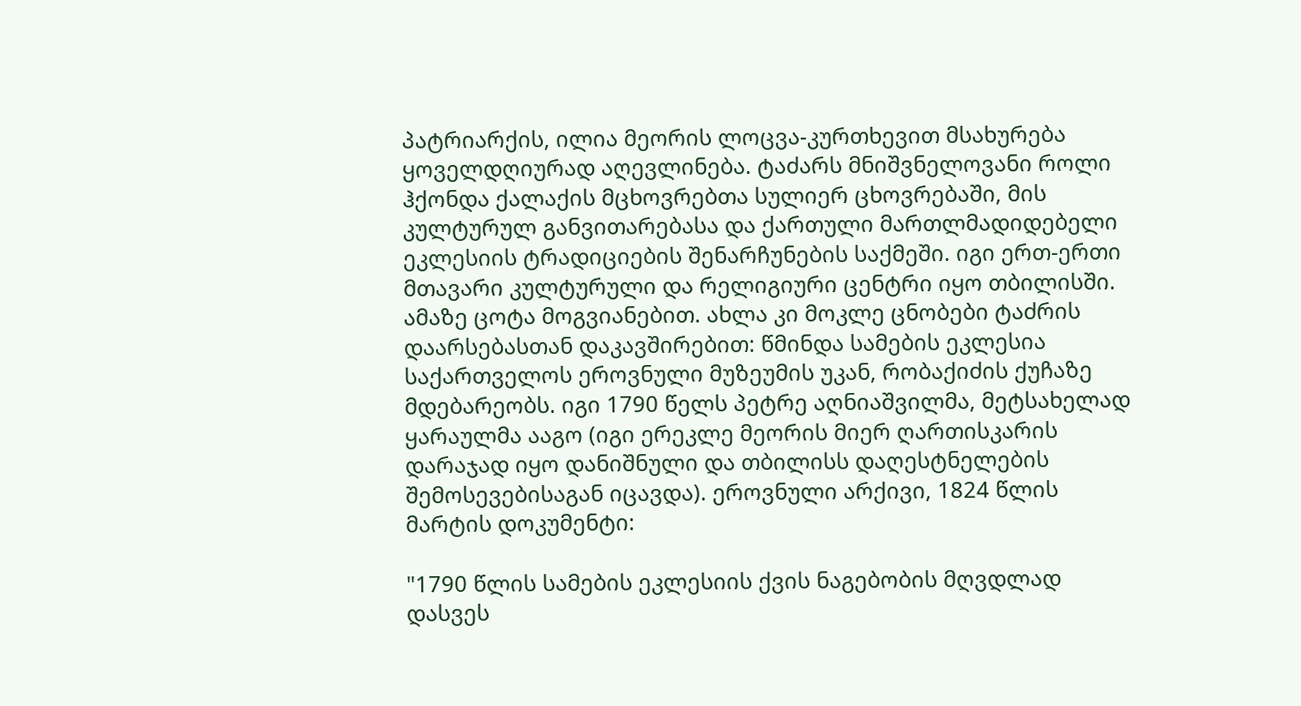პატრიარქის, ილია მეორის ლოცვა-კურთხევით მსახურება ყოველდღიურად აღევლინება. ტაძარს მნიშვნელოვანი როლი ჰქონდა ქალაქის მცხოვრებთა სულიერ ცხოვრებაში, მის კულტურულ განვითარებასა და ქართული მართლმადიდებელი ეკლესიის ტრადიციების შენარჩუნების საქმეში. იგი ერთ-ერთი მთავარი კულტურული და რელიგიური ცენტრი იყო თბილისში. ამაზე ცოტა მოგვიანებით. ახლა კი მოკლე ცნობები ტაძრის დაარსებასთან დაკავშირებით: წმინდა სამების ეკლესია საქართველოს ეროვნული მუზეუმის უკან, რობაქიძის ქუჩაზე მდებარეობს. იგი 1790 წელს პეტრე აღნიაშვილმა, მეტსახელად ყარაულმა ააგო (იგი ერეკლე მეორის მიერ ღართისკარის დარაჯად იყო დანიშნული და თბილისს დაღესტნელების შემოსევებისაგან იცავდა). ეროვნული არქივი, 1824 წლის მარტის დოკუმენტი:

"1790 წლის სამების ეკლესიის ქვის ნაგებობის მღვდლად დასვეს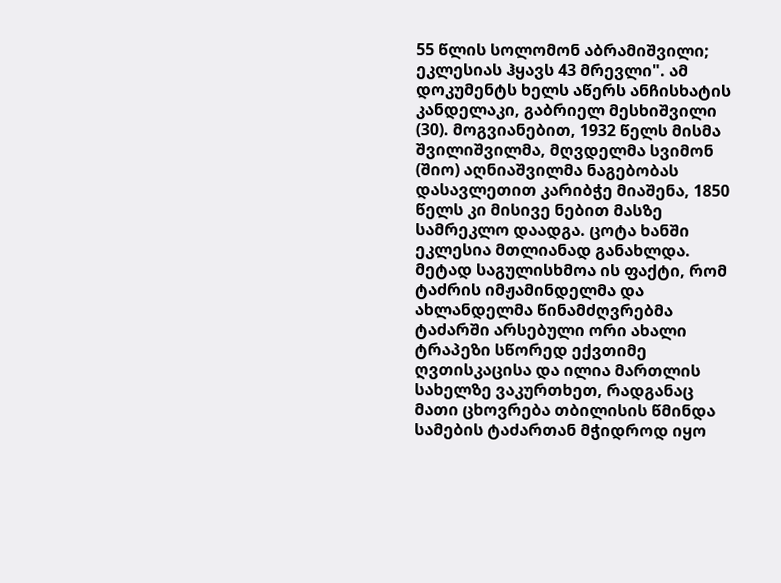55 წლის სოლომონ აბრამიშვილი; ეკლესიას ჰყავს 43 მრევლი". ამ დოკუმენტს ხელს აწერს ანჩისხატის კანდელაკი, გაბრიელ მესხიშვილი (30). მოგვიანებით, 1932 წელს მისმა შვილიშვილმა, მღვდელმა სვიმონ (შიო) აღნიაშვილმა ნაგებობას დასავლეთით კარიბჭე მიაშენა, 1850 წელს კი მისივე ნებით მასზე სამრეკლო დაადგა. ცოტა ხანში ეკლესია მთლიანად განახლდა. მეტად საგულისხმოა ის ფაქტი, რომ ტაძრის იმჟამინდელმა და ახლანდელმა წინამძღვრებმა ტაძარში არსებული ორი ახალი ტრაპეზი სწორედ ექვთიმე ღვთისკაცისა და ილია მართლის სახელზე ვაკურთხეთ, რადგანაც მათი ცხოვრება თბილისის წმინდა სამების ტაძართან მჭიდროდ იყო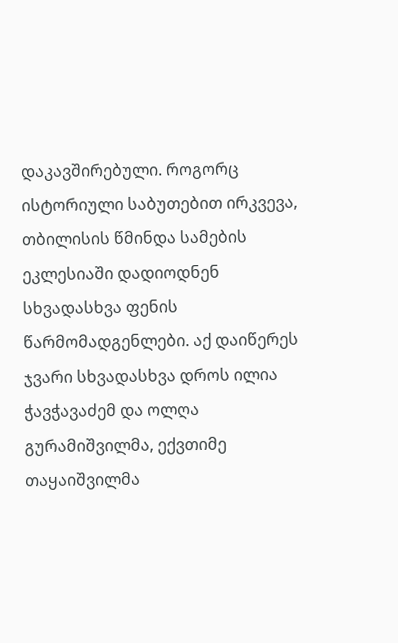დაკავშირებული. როგორც ისტორიული საბუთებით ირკვევა, თბილისის წმინდა სამების ეკლესიაში დადიოდნენ სხვადასხვა ფენის წარმომადგენლები. აქ დაიწერეს ჯვარი სხვადასხვა დროს ილია ჭავჭავაძემ და ოლღა გურამიშვილმა, ექვთიმე თაყაიშვილმა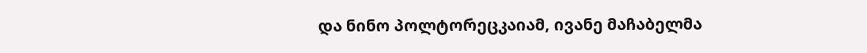და ნინო პოლტორეცკაიამ, ივანე მაჩაბელმა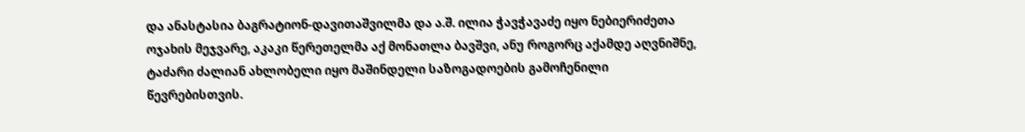და ანასტასია ბაგრატიონ-დავითაშვილმა და ა.შ. ილია ჭავჭავაძე იყო ნებიერიძეთა ოჯახის მეჯვარე, აკაკი წერეთელმა აქ მონათლა ბავშვი, ანუ როგორც აქამდე აღვნიშნე, ტაძარი ძალიან ახლობელი იყო მაშინდელი საზოგადოების გამოჩენილი წევრებისთვის.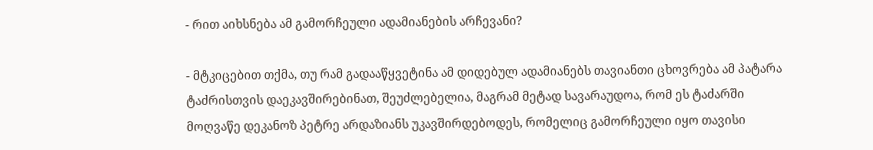- რით აიხსნება ამ გამორჩეული ადამიანების არჩევანი?

- მტკიცებით თქმა, თუ რამ გადააწყვეტინა ამ დიდებულ ადამიანებს თავიანთი ცხოვრება ამ პატარა ტაძრისთვის დაეკავშირებინათ, შეუძლებელია, მაგრამ მეტად სავარაუდოა, რომ ეს ტაძარში მოღვაწე დეკანოზ პეტრე არდაზიანს უკავშირდებოდეს, რომელიც გამორჩეული იყო თავისი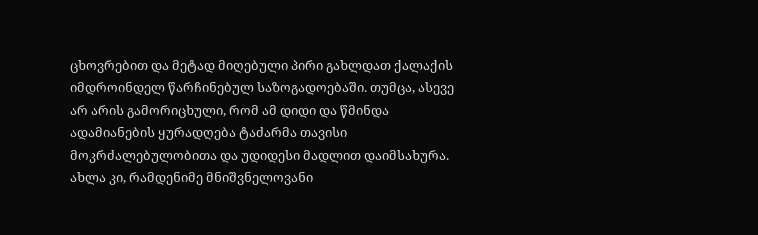ცხოვრებით და მეტად მიღებული პირი გახლდათ ქალაქის იმდროინდელ წარჩინებულ საზოგადოებაში. თუმცა, ასევე არ არის გამორიცხული, რომ ამ დიდი და წმინდა ადამიანების ყურადღება ტაძარმა თავისი მოკრძალებულობითა და უდიდესი მადლით დაიმსახურა. ახლა კი, რამდენიმე მნიშვნელოვანი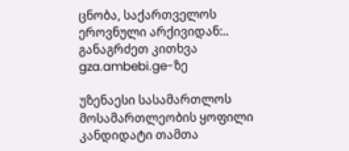ცნობა, საქართველოს ეროვნული არქივიდან:.. განაგრძეთ კითხვა gza.ambebi.ge-ზე

უზენაესი სასამართლოს მოსამართლეობის ყოფილი კანდიდატი თამთა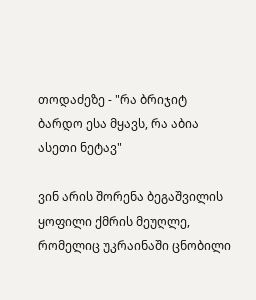თოდაძეზე - "რა ბრიჯიტ ბარდო ესა მყავს, რა აბია ასეთი ნეტავ"

ვინ არის შორენა ბეგაშვილის ყოფილი ქმრის მეუღლე, რომელიც უკრაინაში ცნობილი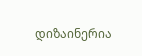დიზაინერია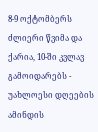8-9 ოქტომბერს ძლიერი წვიმა და ქარია, 10-ში კვლავ გამოიდარებს - უახლოესი დღეების ამინდის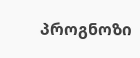პროგნოზი